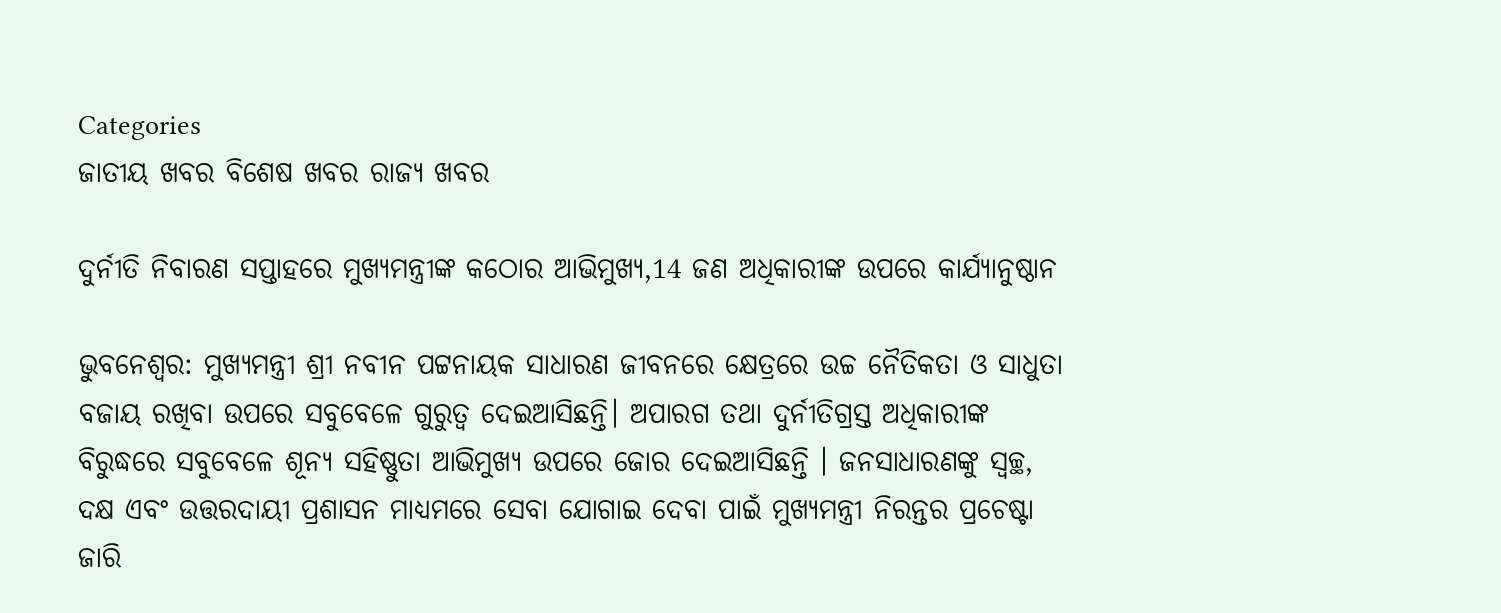Categories
ଜାତୀୟ ଖବର ବିଶେଷ ଖବର ରାଜ୍ୟ ଖବର

ଦୁର୍ନୀତି ନିବାରଣ ସପ୍ତାହରେ ମୁଖ୍ୟମନ୍ତ୍ରୀଙ୍କ କଠୋର ଆଭିମୁଖ୍ୟ,14 ଜଣ ଅଧିକାରୀଙ୍କ ଉପରେ କାର୍ଯ୍ୟାନୁଷ୍ଠାନ

ଭୁବନେଶ୍ବର: ମୁଖ୍ୟମନ୍ତ୍ରୀ ଶ୍ରୀ ନବୀନ ପଟ୍ଟନାୟକ ସାଧାରଣ ଜୀବନରେ କ୍ଷେତ୍ରରେ ଉଚ୍ଚ ନୈତିକତା ଓ ସାଧୁତା ବଜାୟ ରଖିବା ଉପରେ ସବୁବେଳେ ଗୁରୁତ୍ବ ଦେଇଆସିଛନ୍ତି। ଅପାରଗ ତଥା ଦୁର୍ନୀତିଗ୍ରସ୍ତ ଅଧିକାରୀଙ୍କ ବିରୁଦ୍ଧରେ ସବୁବେଳେ ଶୂନ୍ୟ ସହିଷ୍ଣୁତା ଆଭିମୁଖ୍ୟ ଉପରେ ଜୋର ଦେଇଆସିଛନ୍ତି । ଜନସାଧାରଣଙ୍କୁ ସ୍ବଚ୍ଛ, ଦକ୍ଷ ଏବଂ ଉତ୍ତରଦାୟୀ ପ୍ରଶାସନ ମାଧ୍ୟମରେ ସେବା ଯୋଗାଇ ଦେବା ପାଇଁ ମୁଖ୍ୟମନ୍ତ୍ରୀ ନିରନ୍ତର ପ୍ରଚେଷ୍ଟା ଜାରି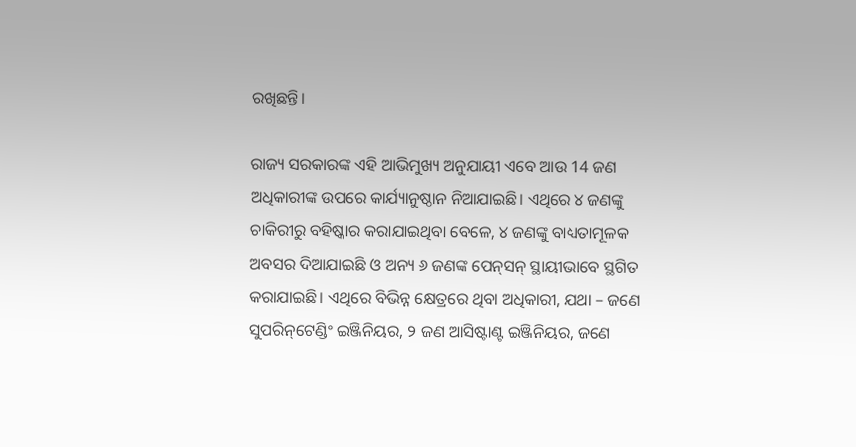ରଖିଛନ୍ତି।

ରାଜ୍ୟ ସରକାରଙ୍କ ଏହି ଆଭିମୁଖ୍ୟ ଅନୁଯାୟୀ ଏବେ ଆଉ 14 ଜଣ ଅଧିକାରୀଙ୍କ ଉପରେ କାର୍ଯ୍ୟାନୁଷ୍ଠାନ ନିଆଯାଇଛି। ଏଥିରେ ୪ ଜଣଙ୍କୁ ଚାକିରୀରୁ ବହିଷ୍କାର କରାଯାଇଥିବା ବେଳେ, ୪ ଜଣଙ୍କୁ ବାଧ୍ୟତାମୂଳକ ଅବସର ଦିଆଯାଇଛି ଓ ଅନ୍ୟ ୬ ଜଣଙ୍କ ପେନ୍‌ସନ୍‌ ସ୍ଥାୟୀଭାବେ ସ୍ଥଗିତ କରାଯାଇଛି। ଏଥିରେ ବିଭିନ୍ନ କ୍ଷେତ୍ରରେ ଥିବା ଅଧିକାରୀ, ଯଥା – ଜଣେ ସୁପରିନ୍‌ଟେଣ୍ଡିଂ ଇଞ୍ଜିନିୟର, ୨ ଜଣ ଆସିଷ୍ଟାଣ୍ଟ ଇଞ୍ଜିନିୟର, ଜଣେ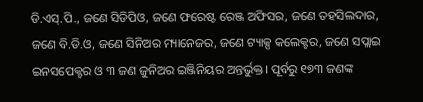ଡି.ଏସ୍‌.ପି., ଜଣେ ସିଡିପିଓ, ଜଣେ ଫରେଷ୍ଟ ରେଞ୍ଜ ଅଫିସର, ଜଣେ ତହସିଲଦାର, ଜଣେ ବି.ଡି.ଓ, ଜଣେ ସିନିଅର ମ୍ୟାନେଜର, ଜଣେ ଟ୍ୟାକ୍ସ କଲେକ୍ଟର, ଜଣେ ସପ୍ଲାଇ ଇନସପେକ୍ଟର ଓ ୩ ଜଣ ଜୁନିଅର ଇଞ୍ଜିନିୟର ଅନ୍ତର୍ଭୁକ୍ତ। ପୂର୍ବରୁ ୧୭୩ ଜଣଙ୍କ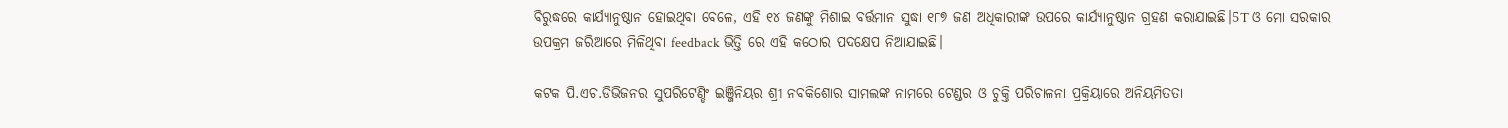ବିରୁଦ୍ଧରେ କାର୍ଯ୍ୟାନୁଷ୍ଠାନ ହୋଇଥିବା ବେଳେ, ଏହି ୧୪ ଜଣଙ୍କୁ ମିଶାଇ ବର୍ତ୍ତମାନ ସୁଦ୍ଧା ୧୮୭ ଜଣ ଅଧିକାରୀଙ୍କ ଉପରେ କାର୍ଯ୍ୟାନୁଷ୍ଠାନ ଗ୍ରହଣ କରାଯାଇଛି।5T ଓ ମୋ ସରକାର ଉପକ୍ରମ ଜରିଆରେ ମିଳିଥିବା feedback ଭିତ୍ତି ରେ ଏହି କଠୋର ପଦକ୍ଷେପ ନିଆଯାଇଛି।

କଟକ ପି.ଏଚ.ଡିଭିଜନର ସୁପରିଟେଣ୍ଡିଂ ଇଞ୍ଜିନିୟର ଶ୍ରୀ ନବକିଶୋର ସାମଲଙ୍କ ନାମରେ ଟେଣ୍ଡର ଓ ଚୁକ୍ତି ପରିଚାଳନା ପ୍ରକ୍ରିୟାରେ ଅନିୟମିତତା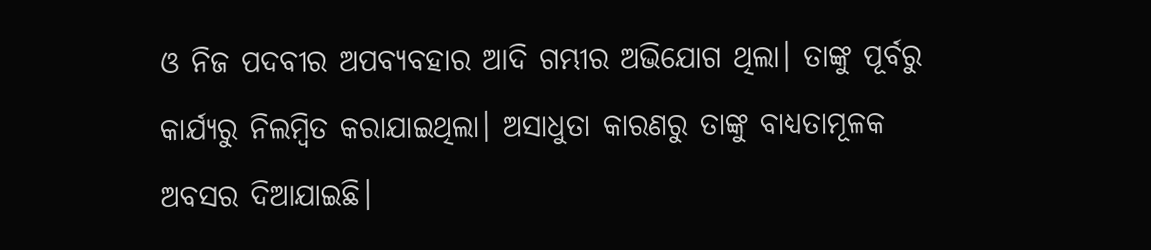ଓ ନିଜ ପଦବୀର ଅପବ୍ୟବହାର ଆଦି ଗମ୍ଭୀର ଅଭିଯୋଗ ଥିଲା। ତାଙ୍କୁ ପୂର୍ବରୁ କାର୍ଯ୍ୟରୁ ନିଲମ୍ବିତ କରାଯାଇଥିଲା। ଅସାଧୁତା କାରଣରୁ ତାଙ୍କୁ ବାଧ୍ୟତାମୂଳକ ଅବସର ଦିଆଯାଇଛି।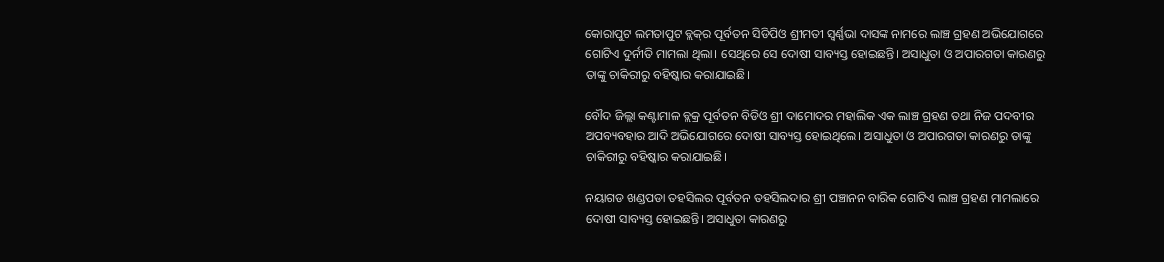କୋରାପୁଟ ଲମତାପୁଟ ବ୍ଲକ୍‌ର ପୂର୍ବତନ ସିଡିପିଓ ଶ୍ରୀମତୀ ସ୍ବର୍ଣ୍ଣଭା ଦାସଙ୍କ ନାମରେ ଲାଞ୍ଚ ଗ୍ରହଣ ଅଭିଯୋଗରେ ଗୋଟିଏ ଦୁର୍ନୀତି ମାମଲା ଥିଲା। ସେଥିରେ ସେ ଦୋଷୀ ସାବ୍ୟସ୍ତ ହୋଇଛନ୍ତି। ଅସାଧୁତା ଓ ଅପାରଗତା କାରଣରୁ ତାଙ୍କୁ ଚାକିରୀରୁ ବହିଷ୍କାର କରାଯାଇଛି।

ବୌଦ ଜିଲ୍ଲା କଣ୍ଟାମାଳ ବ୍ଲକ୍ର ପୂର୍ବତନ ବିଡିଓ ଶ୍ରୀ ଦାମୋଦର ମହାଲିକ ଏକ ଲାଞ୍ଚ ଗ୍ରହଣ ତଥା ନିଜ ପଦବୀର ଅପବ୍ୟବହାର ଆଦି ଅଭିଯୋଗରେ ଦୋଷୀ ସାବ୍ୟସ୍ତ ହୋଇଥିଲେ। ଅସାଧୁତା ଓ ଅପାରଗତା କାରଣରୁ ତାଙ୍କୁ ଚାକିରୀରୁ ବହିଷ୍କାର କରାଯାଇଛି।

ନୟାଗଡ ଖଣ୍ଡପଡା ତହସିଲର ପୂର୍ବତନ ତହସିଲଦାର ଶ୍ରୀ ପଞ୍ଚାନନ ବାରିକ ଗୋଟିଏ ଲାଞ୍ଚ ଗ୍ରହଣ ମାମଲାରେ ଦୋଷୀ ସାବ୍ୟସ୍ତ ହୋଇଛନ୍ତି। ଅସାଧୁତା କାରଣରୁ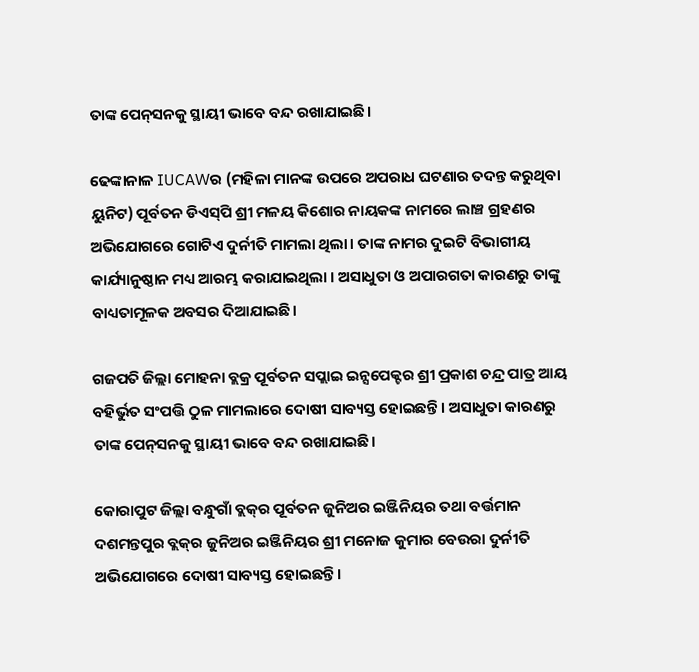ତାଙ୍କ ପେନ୍‌ସନକୁ ସ୍ଥାୟୀ ଭାବେ ବନ୍ଦ ରଖାଯାଇଛି।

ଢେଙ୍କାନାଳ IUCAWର (ମହିଳା ମାନଙ୍କ ଉପରେ ଅପରାଧ ଘଟଣାର ତଦନ୍ତ କରୁଥିବା ୟୁନିଟ) ପୂର୍ବତନ ଡିଏସ୍‌ପି ଶ୍ରୀ ମଳୟ କିଶୋର ନାୟକଙ୍କ ନାମରେ ଲାଞ୍ଚ ଗ୍ରହଣର ଅଭିଯୋଗରେ ଗୋଟିଏ ଦୁର୍ନୀତି ମାମଲା ଥିଲା। ତାଙ୍କ ନାମର ଦୁଇଟି ବିଭାଗୀୟ କାର୍ଯ୍ୟାନୁଷ୍ଠାନ ମଧ୍ୟ ଆରମ୍ଭ କରାଯାଇଥିଲା । ଅସାଧୁତା ଓ ଅପାରଗତା କାରଣରୁ ତାଙ୍କୁ ବାଧ୍ୟତାମୂଳକ ଅବସର ଦିଆଯାଇଛି।

ଗଜପତି ଜିଲ୍ଲା ମୋହନା ବ୍ଲକ୍ର ପୂର୍ବତନ ସପ୍ଲାଇ ଇନ୍ସପେକ୍ଟର ଶ୍ରୀ ପ୍ରକାଶ ଚନ୍ଦ୍ର ପାତ୍ର ଆୟ ବହିର୍ଭୁତ ସଂପତ୍ତି ଠୁଳ ମାମଲାରେ ଦୋଷୀ ସାବ୍ୟସ୍ତ ହୋଇଛନ୍ତି । ଅସାଧୁତା କାରଣରୁ ତାଙ୍କ ପେନ୍‌ସନକୁ ସ୍ଥାୟୀ ଭାବେ ବନ୍ଦ ରଖାଯାଇଛି।

କୋରାପୁଟ ଜିଲ୍ଲା ବନ୍ଧୁଗାଁ ବ୍ଲକ୍‌ର ପୂର୍ବତନ ଜୁନିଅର ଇଞ୍ଜିନିୟର ତଥା ବର୍ତ୍ତମାନ ଦଶମନ୍ତପୁର ବ୍ଲକ୍‌ର ଜୁନିଅର ଇଞ୍ଜିନିୟର ଶ୍ରୀ ମନୋଜ କୁମାର ବେଉରା ଦୁର୍ନୀତି ଅଭିଯୋଗରେ ଦୋଷୀ ସାବ୍ୟସ୍ତ ହୋଇଛନ୍ତି।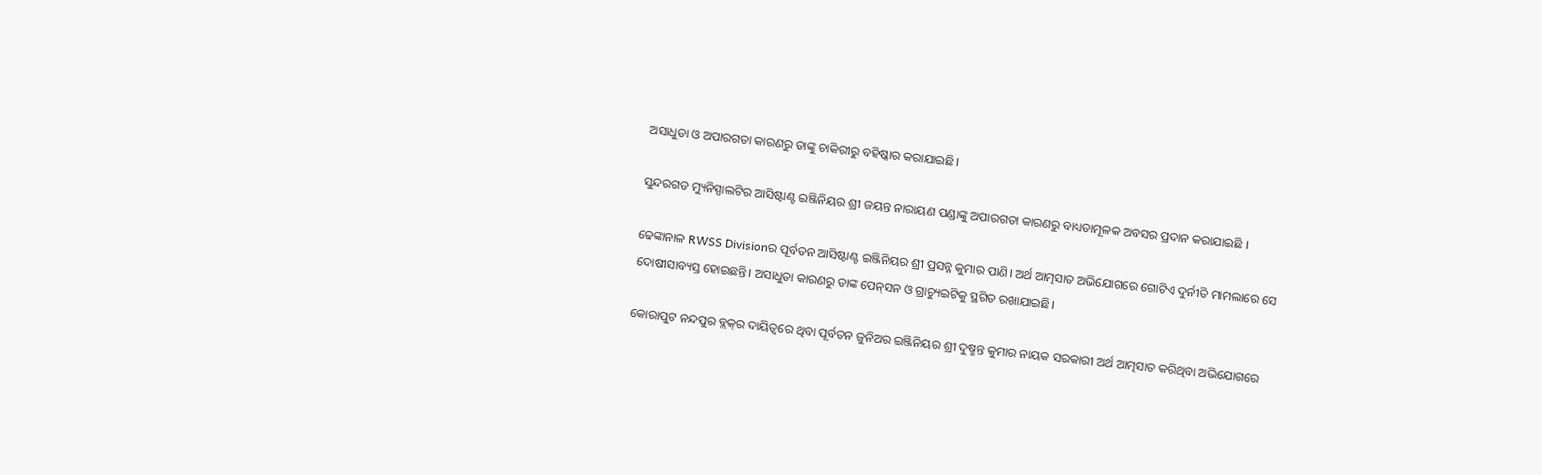ଅସାଧୁତା ଓ ଅପାରଗତା କାରଣରୁ ତାଙ୍କୁ ଚାକିରୀରୁ ବହିଷ୍କାର କରାଯାଇଛି।

ସୁନ୍ଦରଗଡ ମ୍ୟୁନିସ୍ପାଲଟିର ଆସିଷ୍ଟାଣ୍ଟ ଇଞ୍ଜିନିୟର ଶ୍ରୀ ଜୟନ୍ତ ନାରାୟଣ ପଣ୍ଡାଙ୍କୁ ଅପାରଗତା କାରଣରୁ ବାଧ୍ୟତାମୂଳକ ଅବସର ପ୍ରଦାନ କରାଯାଇଛି ।

ଢେଙ୍କାନାଳ RWSS Divisionର ପୂର୍ବତନ ଆସିଷ୍ଟାଣ୍ଟ ଇଞ୍ଜିନିୟର ଶ୍ରୀ ପ୍ରସନ୍ନ କୁମାର ପାଣି। ଅର୍ଥ ଆତ୍ମସାତ ଅଭିଯୋଗରେ ଗୋଟିଏ ଦୁର୍ନୀତି ମାମଲାରେ ସେ ଦୋଷୀସାବ୍ୟସ୍ତ ହୋଇଛନ୍ତି। ଅସାଧୁତା କାରଣରୁ ତାଙ୍କ ପେନ୍‌ସନ ଓ ଗ୍ରାଚ୍ୟୁଇଟିକୁ ସ୍ଥଗିତ ରଖାଯାଇଛି।

କୋରାପୁଟ ନନ୍ଦପୁର ବ୍ଲକ୍‌ର ଦାୟିତ୍ବରେ ଥିବା ପୂର୍ବତନ ଜୁନିଅର ଇଞ୍ଜିନିୟର ଶ୍ରୀ ଦୁଷ୍ମନ୍ତ କୁମାର ନାୟକ ସରକାରୀ ଅର୍ଥ ଆତ୍ମସାତ କରିଥିବା ଅଭିଯୋଗରେ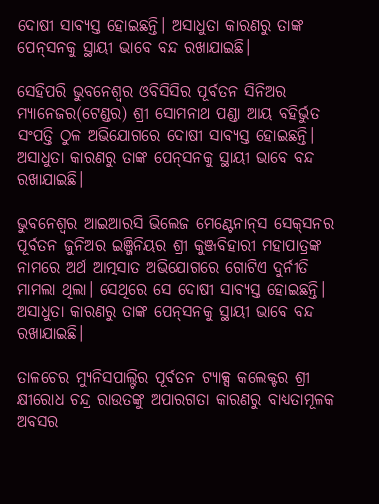ଦୋଷୀ ସାବ୍ୟସ୍ତ ହୋଇଛନ୍ତି। ଅସାଧୁତା କାରଣରୁ ତାଙ୍କ ପେନ୍‌ସନକୁ ସ୍ଥାୟୀ ଭାବେ ବନ୍ଦ ରଖାଯାଇଛି।

ସେହିପରି ଭୁବନେଶ୍ବର ଓବିସିସିର ପୂର୍ବତନ ସିନିଅର ମ୍ୟାନେଜର(ଟେଣ୍ଡର) ଶ୍ରୀ ସୋମନାଥ ପଣ୍ଡା ଆୟ ବହିର୍ଭୁତ ସଂପତ୍ତି ଠୁଳ ଅଭିଯୋଗରେ ଦୋଷୀ ସାବ୍ୟସ୍ତ ହୋଇଛନ୍ତି। ଅସାଧୁତା କାରଣରୁ ତାଙ୍କ ପେନ୍‌ସନକୁ ସ୍ଥାୟୀ ଭାବେ ବନ୍ଦ ରଖାଯାଇଛି।

ଭୁବନେଶ୍ବର ଆଇଆରସି ଭିଲେଜ ମେଣ୍ଟେନାନ୍‌ସ ସେକ୍‌ସନର ପୂର୍ବତନ ଜୁନିଅର ଇଞ୍ଜିନିୟର ଶ୍ରୀ କୁଞ୍ଜବିହାରୀ ମହାପାତ୍ରଙ୍କ ନାମରେ ଅର୍ଥ ଆତ୍ମସାତ ଅଭିଯୋଗରେ ଗୋଟିଏ ଦୁର୍ନୀତି ମାମଲା ଥିଲା। ସେଥିରେ ସେ ଦୋଷୀ ସାବ୍ୟସ୍ତ ହୋଇଛନ୍ତି। ଅସାଧୁତା କାରଣରୁ ତାଙ୍କ ପେନ୍‌ସନକୁ ସ୍ଥାୟୀ ଭାବେ ବନ୍ଦ ରଖାଯାଇଛି।

ତାଳଚେର ମ୍ୟୁନିସପାଲ୍ଟିର ପୂର୍ବତନ ଟ୍ୟାକ୍ସ କଲେକ୍ଟର ଶ୍ରୀ କ୍ଷୀରୋଧ ଚନ୍ଦ୍ର ରାଉତଙ୍କୁ ଅପାରଗତା କାରଣରୁ ବାଧ୍ୟତାମୂଳକ ଅବସର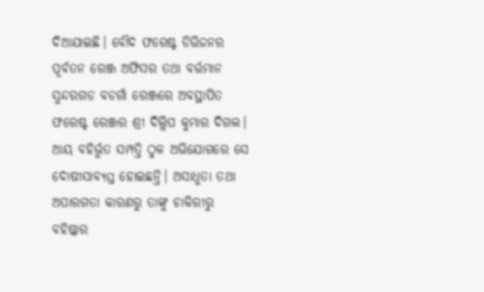ଦିଆଯାଇଛି। ବୌଦ ଫରେଷ୍ଟ ଡିଭିଜନର ପୂର୍ବତନ ରେଞ୍ଜ ଅଫିସର ତଥା ବର୍ତ୍ତମାନ ସୁନ୍ଦରଗଡ ବଡଗାଁ ରେଞ୍ଜରେ ଅବସ୍ଥାପିତ ଫରେଷ୍ଟ ରେଞ୍ଜର ଶ୍ରୀ ଦିଲ୍ଲିପ କୁମାର ଦିଗଲ। ଆୟ ବହିର୍ଭୁତ ସମ୍ପତ୍ତି ଠୁଳ ଅଭିଯୋଗରେ ସେ ଦୋଷୀସାବ୍ୟସ୍ତ ହୋଇଛନ୍ତି। ଅସାଧୁତା ତଥା ଅପାରଗତା କାରଣରୁ ତାଙ୍କୁ ଚାକିରୀରୁ ବହିଷ୍କାର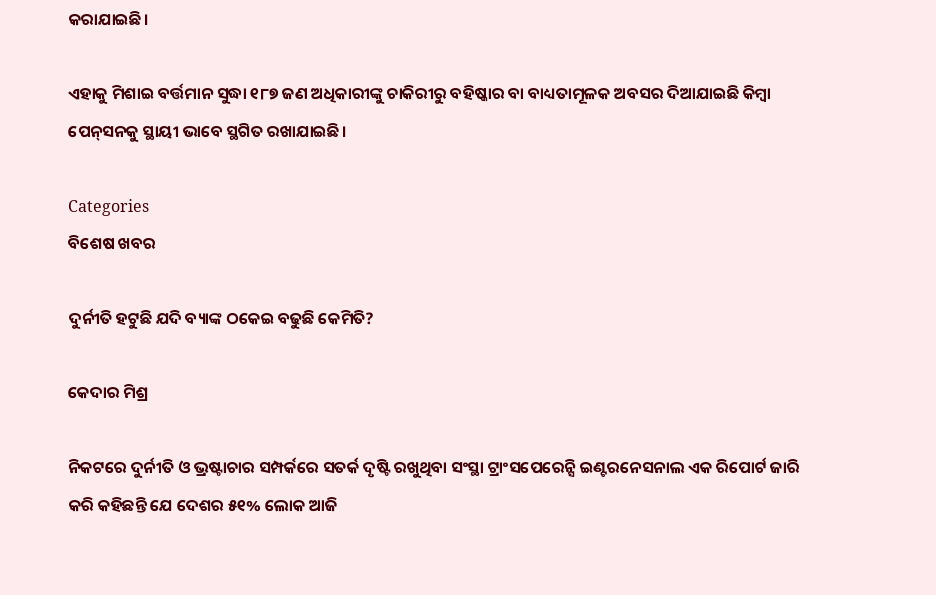କରାଯାଇଛି।

ଏହାକୁ ମିଶାଇ ବର୍ତ୍ତମାନ ସୁଦ୍ଧା ୧୮୭ ଜଣ ଅଧିକାରୀଙ୍କୁ ଚାକିରୀରୁ ବହିଷ୍କାର ବା ବାଧ୍ୟତାମୂଳକ ଅବସର ଦିଆଯାଇଛି କିମ୍ବା ପେନ୍‌ସନକୁ ସ୍ଥାୟୀ ଭାବେ ସ୍ଥଗିତ ରଖାଯାଇଛି।

Categories
ବିଶେଷ ଖବର

ଦୁର୍ନୀତି ହଟୁଛି ଯଦି ବ୍ୟାଙ୍କ ଠକେଇ ବଢୁଛି କେମିତି?

କେଦାର ମିଶ୍ର

ନିକଟରେ ଦୁର୍ନୀତି ଓ ଭ୍ରଷ୍ଟାଚାର ସମ୍ପର୍କରେ ସତର୍କ ଦୃଷ୍ଟି ରଖୁଥିବା ସଂସ୍ଥା ଟ୍ରାଂସପେରେନ୍ସି ଇଣ୍ଟରନେସନାଲ ଏକ ରିପୋର୍ଟ ଜାରି କରି କହିଛନ୍ତି ଯେ ଦେଶର ୫୧% ଲୋକ ଆଜି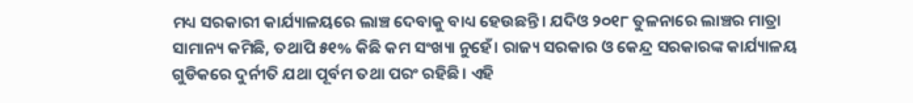ମଧ୍ୟ ସରକାରୀ କାର୍ଯ୍ୟାଳୟରେ ଲାଞ୍ଚ ଦେବାକୁ ବାଧ୍ୟ ହେଉଛନ୍ତି। ଯଦିଓ ୨୦୧୮ ତୁଳନାରେ ଲାଞ୍ଚର ମାତ୍ରା ସାମାନ୍ୟ କମିଛି, ତଥାପି ୫୧% କିଛି କମ ସଂଖ୍ୟା ନୁହେଁ। ରାଜ୍ୟ ସରକାର ଓ କେନ୍ଦ୍ର ସରକାରଙ୍କ କାର୍ଯ୍ୟାଳୟ ଗୁଡିକରେ ଦୁର୍ନୀତି ଯଥା ପୂର୍ବମ ତଥା ପରଂ ରହିଛି। ଏହି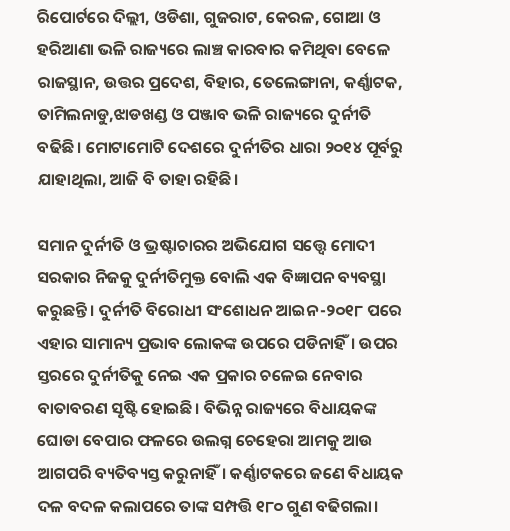ରିପୋର୍ଟରେ ଦିଲ୍ଲୀ, ଓଡିଶା, ଗୁଜରାଟ, କେରଳ, ଗୋଆ ଓ ହରିଆଣା ଭଳି ରାଜ୍ୟରେ ଲାଞ୍ଚ କାରବାର କମିଥିବା ବେଳେ ରାଜସ୍ଥାନ, ଉତ୍ତର ପ୍ରଦେଶ, ବିହାର, ତେଲେଙ୍ଗାନା, କର୍ଣ୍ଣାଟକ, ତାମିଲନାଡୁ,ଝାଡଖଣ୍ଡ ଓ ପଞ୍ଜାବ ଭଳି ରାଜ୍ୟରେ ଦୁର୍ନୀତି ବଢିଛି। ମୋଟାମୋଟି ଦେଶରେ ଦୁର୍ନୀତିର ଧାରା ୨୦୧୪ ପୂର୍ବରୁ ଯାହାଥିଲା, ଆଜି ବି ତାହା ରହିଛି।

ସମାନ ଦୁର୍ନୀତି ଓ ଭ୍ରଷ୍ଟାଚାରର ଅଭିଯୋଗ ସତ୍ତ୍ୱେ ମୋଦୀ ସରକାର ନିଜକୁ ଦୁର୍ନୀତିମୁକ୍ତ ବୋଲି ଏକ ବିଜ୍ଞାପନ ବ୍ୟବସ୍ଥା କରୁଛନ୍ତି। ଦୁର୍ନୀତି ବିରୋଧୀ ସଂଶୋଧନ ଆଇନ-୨୦୧୮ ପରେ ଏହାର ସାମାନ୍ୟ ପ୍ରଭାବ ଲୋକଙ୍କ ଉପରେ ପଡିନାହିଁ। ଉପର ସ୍ତରରେ ଦୁର୍ନୀତିକୁ ନେଇ ଏକ ପ୍ରକାର ଚଳେଇ ନେବାର ବାତାବରଣ ସୃଷ୍ଟି ହୋଇଛି। ବିଭିନ୍ନ ରାଜ୍ୟରେ ବିଧାୟକଙ୍କ ଘୋଡା ବେପାର ଫଳରେ ଉଲଗ୍ନ ଚେହେରା ଆମକୁ ଆଉ ଆଗପରି ବ୍ୟତିବ୍ୟସ୍ତ କରୁନାହିଁ। କର୍ଣ୍ଣାଟକରେ ଜଣେ ବିଧାୟକ ଦଳ ବଦଳ କଲାପରେ ତାଙ୍କ ସମ୍ପତ୍ତି ୧୮୦ ଗୁଣ ବଢିଗଲା।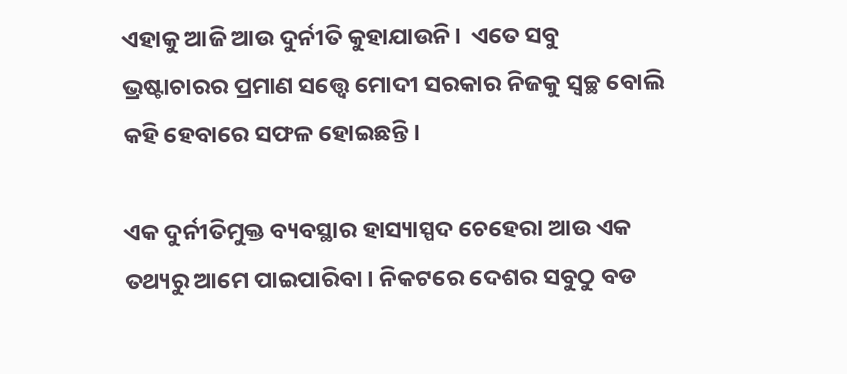ଏହାକୁ ଆଜି ଆଉ ଦୁର୍ନୀତି କୁହାଯାଉନି।  ଏତେ ସବୁ ଭ୍ରଷ୍ଟାଚାରର ପ୍ରମାଣ ସତ୍ତ୍ୱେ ମୋଦୀ ସରକାର ନିଜକୁ ସ୍ବଚ୍ଛ ବୋଲି କହି ହେବାରେ ସଫଳ ହୋଇଛନ୍ତି।

ଏକ ଦୁର୍ନୀତିମୁକ୍ତ ବ୍ୟବସ୍ଥାର ହାସ୍ୟାସ୍ପଦ ଚେହେରା ଆଉ ଏକ ତଥ୍ୟରୁ ଆମେ ପାଇପାରିବା। ନିକଟରେ ଦେଶର ସବୁଠୁ ବଡ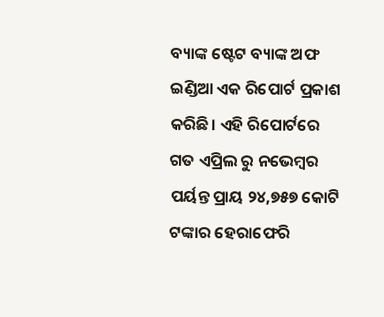ବ୍ୟାଙ୍କ ଷ୍ଟେଟ ବ୍ୟାଙ୍କ ଅଫ ଇଣ୍ଡିଆ ଏକ ରିପୋର୍ଟ ପ୍ରକାଶ କରିଛି। ଏହି ରିପୋର୍ଟରେ ଗତ ଏପ୍ରିଲ ରୁ ନଭେମ୍ବର ପର୍ୟନ୍ତ ପ୍ରାୟ ୨୪,୭୫୭ କୋଟି ଟଙ୍କାର ହେରାଫେରି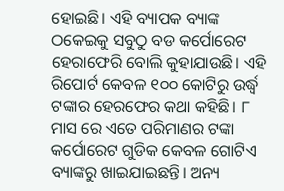ହୋଇଛି। ଏହି ବ୍ୟାପକ ବ୍ୟାଙ୍କ ଠକେଇକୁ ସବୁଠୁ ବଡ କର୍ପୋରେଟ ହେରାଫେରି ବୋଲି କୁହାଯାଉଛି। ଏହି ରିପୋର୍ଟ କେବଳ ୧୦୦ କୋଟିରୁ ଉର୍ଦ୍ଧ୍ଵ ଟଙ୍କାର ହେରଫେର କଥା କହିଛି। ୮ ମାସ ରେ ଏତେ ପରିମାଣର ଟଙ୍କା କର୍ପୋରେଟ ଗୁଡିକ କେବଳ ଗୋଟିଏ ବ୍ୟାଙ୍କରୁ ଖାଇଯାଇଛନ୍ତି। ଅନ୍ୟ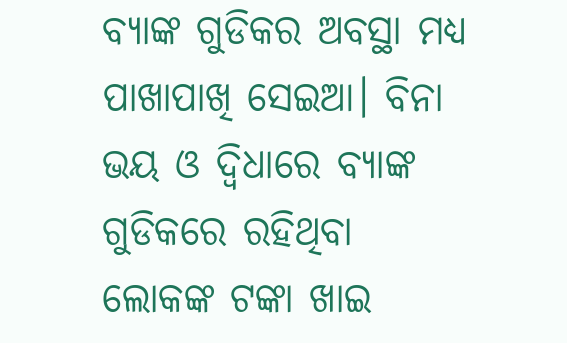ବ୍ୟାଙ୍କ ଗୁଡିକର ଅବସ୍ଥା ମଧ୍ୟ ପାଖାପାଖି ସେଇଆ। ବିନା ଭୟ ଓ ଦ୍ଵିଧାରେ ବ୍ୟାଙ୍କ ଗୁଡିକରେ ରହିଥିବା ଲୋକଙ୍କ ଟଙ୍କା ଖାଇ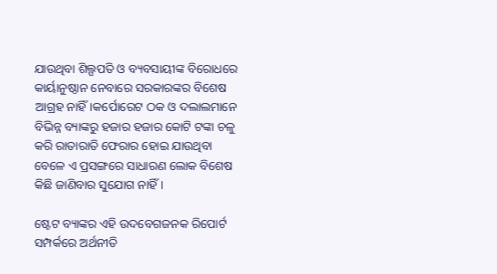ଯାଉଥିବା ଶିଲ୍ପପତି ଓ ବ୍ୟବସାୟୀଙ୍କ ବିରୋଧରେ କାର୍ୟାନୁଷ୍ଠାନ ନେବାରେ ସରକାରଙ୍କର ବିଶେଷ ଆଗ୍ରହ ନାହିଁ।କର୍ପୋରେଟ ଠକ ଓ ଦଲାଲମାନେ ବିଭିନ୍ନ ବ୍ୟାଙ୍କରୁ ହଜାର ହଜାର କୋଟି ଟଙ୍କା ଚଳୁ କରି ରାତାରାତି ଫେରାର ହୋଇ ଯାଉଥିବା ବେଳେ ଏ ପ୍ରସଙ୍ଗରେ ସାଧାରଣ ଲୋକ ବିଶେଷ କିଛି ଜାଣିବାର ସୁଯୋଗ ନାହିଁ।

ଷ୍ଟେଟ ବ୍ୟାଙ୍କର ଏହି ଉଦବେଗଜନକ ରିପୋର୍ଟ ସମ୍ପର୍କରେ ଅର୍ଥନୀତି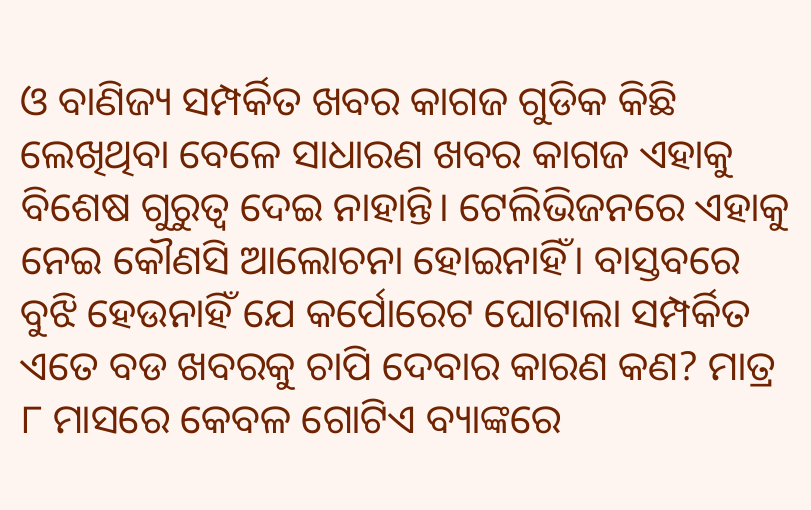ଓ ବାଣିଜ୍ୟ ସମ୍ପର୍କିତ ଖବର କାଗଜ ଗୁଡିକ କିଛି ଲେଖିଥିବା ବେଳେ ସାଧାରଣ ଖବର କାଗଜ ଏହାକୁ ବିଶେଷ ଗୁରୁତ୍ଵ ଦେଇ ନାହାନ୍ତି। ଟେଲିଭିଜନରେ ଏହାକୁ ନେଇ କୌଣସି ଆଲୋଚନା ହୋଇନାହିଁ। ବାସ୍ତବରେ ବୁଝି ହେଉନାହିଁ ଯେ କର୍ପୋରେଟ ଘୋଟାଲା ସମ୍ପର୍କିତ ଏତେ ବଡ ଖବରକୁ ଚାପି ଦେବାର କାରଣ କଣ? ମାତ୍ର ୮ ମାସରେ କେବଳ ଗୋଟିଏ ବ୍ୟାଙ୍କରେ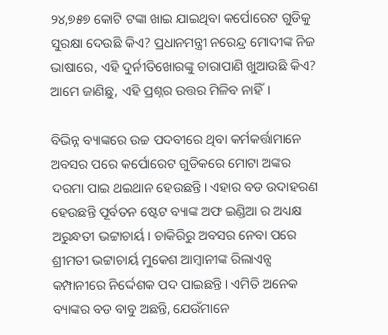୨୪,୭୫୭ କୋଟି ଟଙ୍କା ଖାଇ ଯାଇଥିବା କର୍ପୋରେଟ ଗୁଡିକୁ ସୁରକ୍ଷା ଦେଉଛି କିଏ? ପ୍ରଧାନମନ୍ତ୍ରୀ ନରେନ୍ଦ୍ର ମୋଦୀଙ୍କ ନିଜ ଭାଷାରେ, ଏହି ଦୁର୍ନୀତିଖୋରଙ୍କୁ ଚାରାପାଣି ଖୁଆଉଛି କିଏ? ଆମେ ଜାଣିଛୁ, ଏହି ପ୍ରଶ୍ନର ଉତ୍ତର ମିଳିବ ନାହିଁ।

ବିଭିନ୍ନ ବ୍ୟାଙ୍କରେ ଉଚ୍ଚ ପଦବୀରେ ଥିବା କର୍ମକର୍ତ୍ତାମାନେ ଅବସର ପରେ କର୍ପୋରେଟ ଗୁଡିକରେ ମୋଟା ଅଙ୍କର ଦରମା ପାଇ ଥଇଥାନ ହେଉଛନ୍ତି। ଏହାର ବଡ ଉଦାହରଣ ହେଉଛନ୍ତି ପୂର୍ବତନ ଷ୍ଟେଟ ବ୍ୟାଙ୍କ ଅଫ ଇଣ୍ଡିଆ ର ଅଧ୍ୟକ୍ଷ ଅରୁନ୍ଧତୀ ଭଟ୍ଟାଚାର୍ୟ। ଚାକିରିରୁ ଅବସର ନେବା ପରେ ଶ୍ରୀମତୀ ଭଟ୍ଟାଚାର୍ୟ ମୁକେଶ ଆମ୍ବାନୀଙ୍କ ରିଲାଏନ୍ସ କମ୍ପାନୀରେ ନିର୍ଦ୍ଦେଶକ ପଦ ପାଇଛନ୍ତି। ଏମିତି ଅନେକ ବ୍ୟାଙ୍କର ବଡ ବାବୁ ଅଛନ୍ତି, ଯେଉଁମାନେ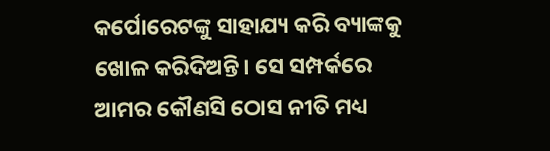କର୍ପୋରେଟଙ୍କୁ ସାହାଯ୍ୟ କରି ବ୍ୟାଙ୍କକୁ ଖୋଳ କରିଦିଅନ୍ତି। ସେ ସମ୍ପର୍କରେ ଆମର କୌଣସି ଠୋସ ନୀତି ମଧ୍ୟ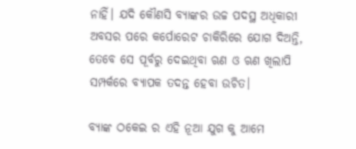ନାହିଁ। ଯଦି କୌଣସି ବ୍ୟାଙ୍କର ଉଚ୍ଚ ପଦସ୍ଥ ଅଧିକାରୀ ଅବସର ପରେ କର୍ପୋରେଟ ଚାକିରିରେ ଯୋଗ ଦିଅନ୍ତି, ତେବେ ସେ ପୂର୍ବରୁ ଦେଇଥିବା ଋଣ ଓ ଋଣ ଖିଲାପି ସମ୍ପର୍କରେ ବ୍ୟାପକ ତଦନ୍ତ ହେବା ଉଚିତ।

ବ୍ୟାଙ୍କ ଠକେଇ ର ଏହି ନୂଆ ଯୁଗ କୁ ଆମେ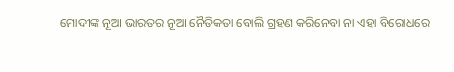ମୋଦୀଙ୍କ ନୂଆ ଭାରତର ନୂଆ ନୈତିକତା ବୋଲି ଗ୍ରହଣ କରିନେବା ନା ଏହା ବିରୋଧରେ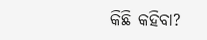କିଛି କହିବା?